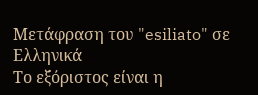Μετάφραση του "esiliato" σε Ελληνικά
Το εξόριστος είναι η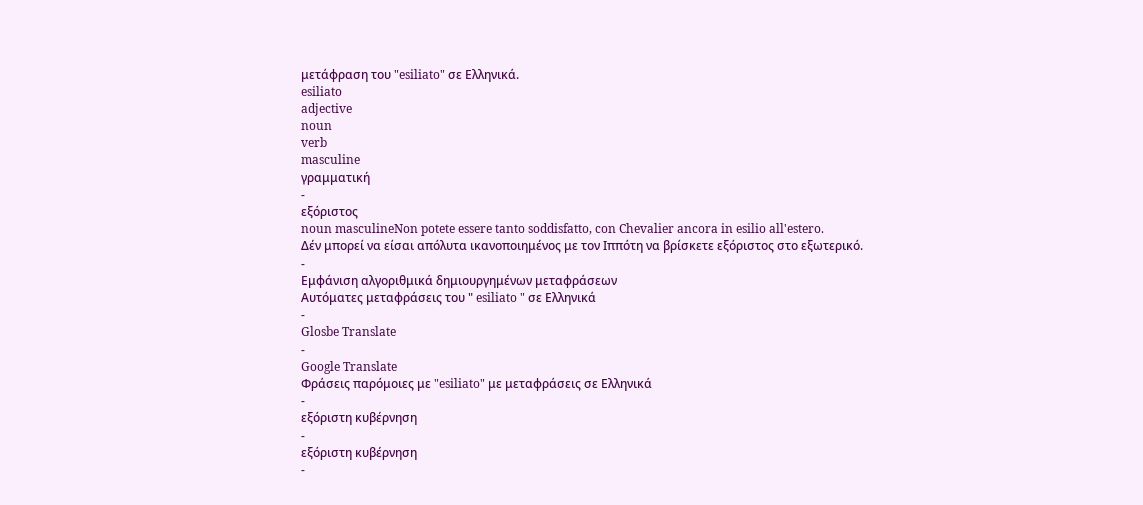μετάφραση του "esiliato" σε Ελληνικά.
esiliato
adjective
noun
verb
masculine
γραμματική
-
εξόριστος
noun masculineNon potete essere tanto soddisfatto, con Chevalier ancora in esilio all'estero.
Δέν μπορεί να είσαι απόλυτα ικανοποιημένος με τον Ιππότη να βρίσκετε εξόριστος στο εξωτερικό.
-
Εμφάνιση αλγοριθμικά δημιουργημένων μεταφράσεων
Αυτόματες μεταφράσεις του " esiliato " σε Ελληνικά
-
Glosbe Translate
-
Google Translate
Φράσεις παρόμοιες με "esiliato" με μεταφράσεις σε Ελληνικά
-
εξόριστη κυβέρνηση
-
εξόριστη κυβέρνηση
-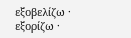εξοβελίζω · εξορίζω ·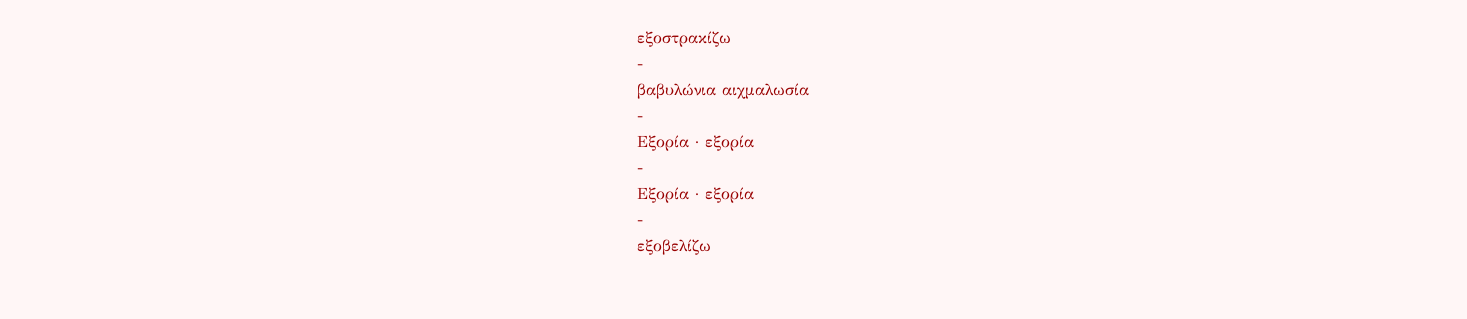εξοστρακίζω
-
βαβυλώνια αιχμαλωσία
-
Εξορία · εξορία
-
Εξορία · εξορία
-
εξοβελίζω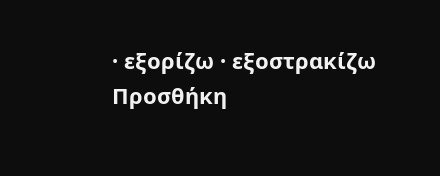· εξορίζω · εξοστρακίζω
Προσθήκη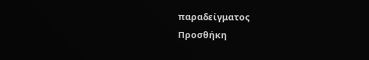παραδείγματος
Προσθήκη